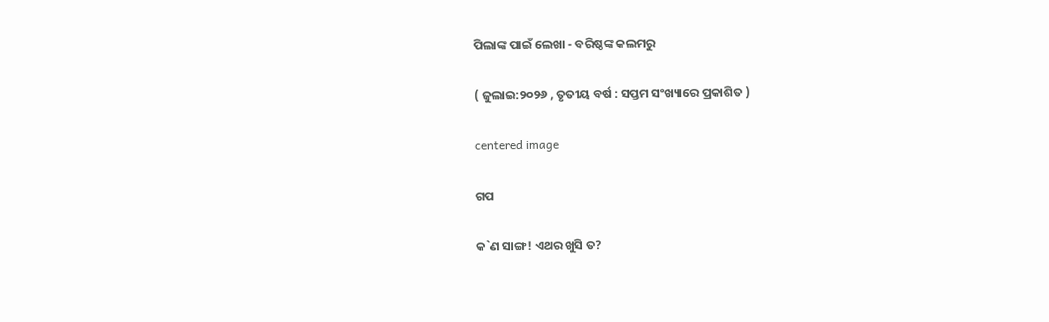ପିଲାଙ୍କ ପାଇଁ ଲେଖା - ବରିଷ୍ଠଙ୍କ କଲମରୁ

( ଜୁଲାଇ:୨୦୨୬ , ତୃତୀୟ ବର୍ଷ : ସପ୍ତମ ସଂଖ୍ୟାରେ ପ୍ରକାଶିତ )

centered image

ଗପ

କ`ଣ ସାଙ୍ଗ! ଏଥର ଖୁସି ତ?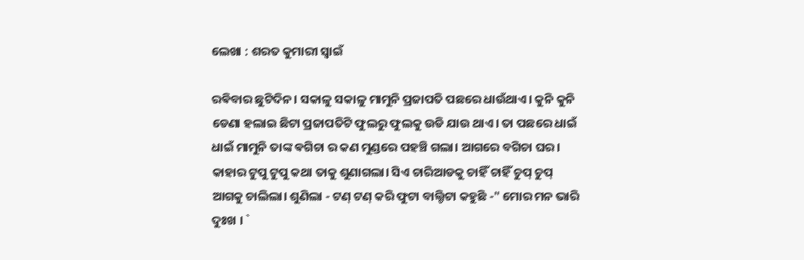ଲେଖା : ଶରତ କୁମାରୀ ସ୍ଵାଇଁ

ରଵିବାର ଛୁଟିଦିନ। ସକାଳୁ ସକାଳୁ ମାମୁନି ପ୍ରଜାପତି ପଛରେ ଧାଉଁଥାଏ। କୁନି କୁନି ଡେଣା ହଲାଇ ଛିଟା ପ୍ରଜାପତିଟି ଫୁଲରୁ ଫୁଲକୁ ଉଡି ଯାଉ ଥାଏ। ତା ପଛରେ ଧାଇଁ ଧାଇଁ ମାମୁନି ତାଙ୍କ ଵଗିଚା ର କଣ ମୁଣ୍ଡରେ ପହଞ୍ଚି ଗଲା। ଆଗରେ ବଗିଚା ଘର। କାହାର ଟୁପୁ ଟୁପୁ କଥା ତାକୁ ଶୁଣାଗଲା। ସିଏ ଚାରିଆଡକୁ ଚାହିଁ ଚାହିଁ ଚୁପ୍ ଚୁପ୍ ଆଗକୁ ଚାଲିଲା। ଶୁଣିଲା - ଟଣ୍ ଟଣ୍ କରି ଫୁଟା ବାଲ୍ଟିଟା କହୁଛି -" ମୋର ମନ ଭାରି ଦୁଃଖ । `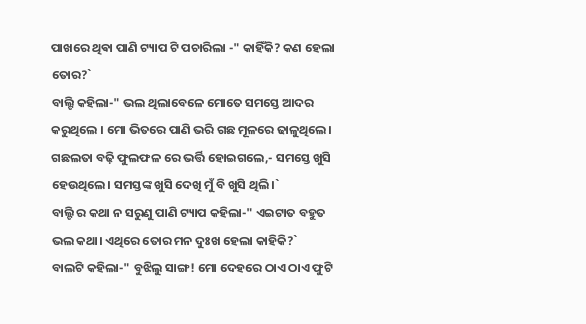ପାଖରେ ଥିଵା ପାଣି ଟ୍ୟାପ ଟି ପଚାରିଲା -" କାହିଁକି? କଣ ହେଲା ତୋର?`
ବାଲ୍ଟି କହିଲା-" ଭଲ ଥିଲାବେଳେ ମୋତେ ସମସ୍ତେ ଆଦର କରୁଥିଲେ । ମୋ ଭିତରେ ପାଣି ଭରି ଗଛ ମୂଳରେ ଢାଳୁଥିଲେ। ଗଛଲତା ବଢ଼ି ଫୁଲଫଳ ରେ ଭର୍ତ୍ତି ହୋଇଗଲେ,- ସମସ୍ତେ ଖୁସି ହେଉଥିଲେ। ସମସ୍ତଙ୍କ ଖୁସି ଦେଖି ମୁଁ ବି ଖୁସି ଥିଲି।`
ବାଲ୍ଟି ର କଥା ନ ସରୁଣୁ ପାଣି ଟ୍ୟାପ କହିଲା-" ଏଇଟାତ ବହୁତ ଭଲ କଥା। ଏଥିରେ ତୋର ମନ ଦୁଃଖ ହେଲା କାହିକି?`
ବାଲଟି କହିଲା-" ବୁଝିଲୁ ସାଙ୍ଗ! ମୋ ଦେହରେ ଠାଏ ଠାଏ ଫୁଟି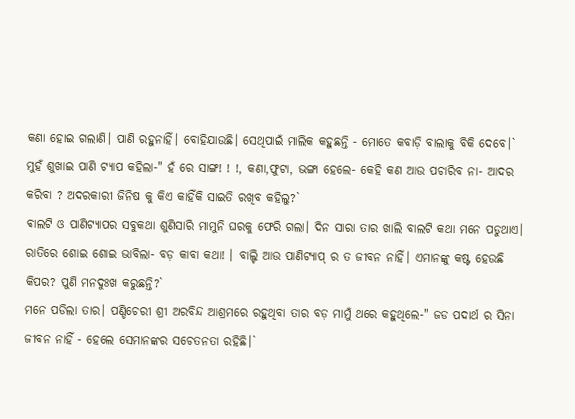କଣା ହୋଇ ଗଲାଣି। ପାଣି ରହୁନାହିଁ। ବୋହିଯାଉଛି। ସେଥିପାଇଁ ମାଲିକ କହୁଛନ୍ତି - ମୋତେ କବାଡ଼ି ବାଲାକୁ ବିକି ଦେବେ।`
ମୁହଁ ଶୁଖାଇ ପାଣି ଟ୍ୟାପ କହିଲା-" ହଁ ରେ ସାଙ୍ଗ! ! !, କଣା,ଫୁଟା, ଭଙ୍ଗା ହେଲେ- କେହି କଣ ଆଉ ପଚାରିବ ନା- ଆଦର କରିବା ? ଅଦରକାରୀ ଜିନିଷ କୁ କିଏ କାହିଁକି ସାଇତି ରଖିବ କହିଲୁ?`
ଵାଲଟି ଓ ପାଣିଟ୍ଯାପର ସବୁକଥା ଶୁଣିସାରି ମାମୁନି ଘରକୁ ଫେରି ଗଲା। ଦିନ ସାରା ତାର ଖାଲି ବାଲଟି କଥା ମନେ ପଡୁଥାଏ। ରାତିରେ ଶୋଇ ଶୋଇ ଭାବିଲା- ବଡ଼ କାବା କଥା! । ବାଲ୍ଟି ଆଉ ପାଣିଟ୍ଯାପ୍ ର ତ ଜୀବନ ନାହିଁ। ଏମାନଙ୍କୁ କଷ୍ଟ ହେଉଛି କିପର? ପୁଣି ମନଦୁଃଖ କରୁଛନ୍ତି?`
ମନେ ପଡିଲା ତାର। ପଣ୍ଡିଚେରୀ ଶ୍ରୀ ଅରବିନ୍ଦ ଆଶ୍ରମରେ ରହୁଥିବା ତାର ବଡ଼ ମାମୁଁ ଥରେ କହୁଥିଲେ-" ଜଡ ପଦାର୍ଥ ର ସିନା ଜୀବନ ନାହିଁ - ହେଲେ ସେମାନଙ୍କର ସଚେତନତା ରହିଛି।`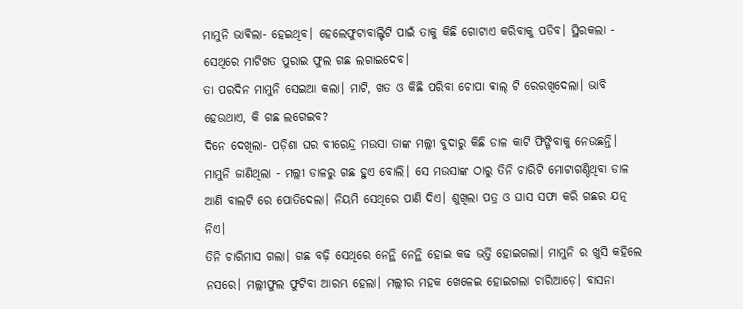ମାମୁନି ଭାଵିଲା- ହେଇଥିବ। ହେଲେଫୁଟାବାଲ୍ଟିଟି ପାଇଁ ତାକୁ କିଛି ଗୋଟାଏ କରିବାକୁ ପଡିବ। ସ୍ଥିରକଲା - ସେଥିରେ ମାଟିଖତ ପୁରାଇ ଫୁଲ ଗଛ ଲଗାଇଦେବ।
ତା ପରଦିନ ମାମୁନି ସେଇଆ କଲା। ମାଟି, ଖତ ଓ କିଛି ପରିବା ଚୋପା ଵାଲ୍ ଟି ରେରଖିଦେଲା। ଭାବି ହେଉଥାଏ, କି ଗଛ ଲଗେଇବ?
ଦିନେ ଦେଖିଲା- ପଡ଼ିଶା ଘର ବୀରେନ୍ଦ୍ର ମଉସା ତାଙ୍କ ମଲ୍ଲୀ ବୁଦାରୁ କିଛି ଡାଳ କାଟି ଫିଙ୍ଗିବାକୁ ନେଉଛନ୍ତି। ମାମୁନି ଜାଣିଥିଲା - ମଲ୍ଲୀ ଡାଳରୁ ଗଛ ହୁଏ ବୋଲି। ସେ ମଉସାଙ୍କ ଠାରୁ ତିନି ଚାରିଟି ମୋଟାଗଣ୍ଠିଥିବା ଡାଳ ଆଣି ବାଲଟି ରେ ପୋତିଦେଲା। ନିୟମି ସେଥିରେ ପାଣି ଦିଏ। ଶୁଖିଲା ପତ୍ର ଓ ଘାସ ସଫା କରି ଗଛର ଯତ୍ନ ନିଏ।
ତିନି ଚାରିମାସ ଗଲା। ଗଛ ବଢ଼ି ସେଥିରେ ନେନ୍ଥି ନେନ୍ଥି ହୋଇ କଢ ଭର୍ତ୍ତି ହୋଇଗଲା। ମାମୁନି ର ଖୁସି କହିଲେ ନସରେ। ମଲ୍ଲୀଫୁଲ ଫୁଟିବା ଆରମ୍ଭ ହେଲା। ମଲ୍ଲୀର ମହକ ଖେଳେଇ ହୋଇଗଲା ଚାରିଆଡ଼େ। ବାସନା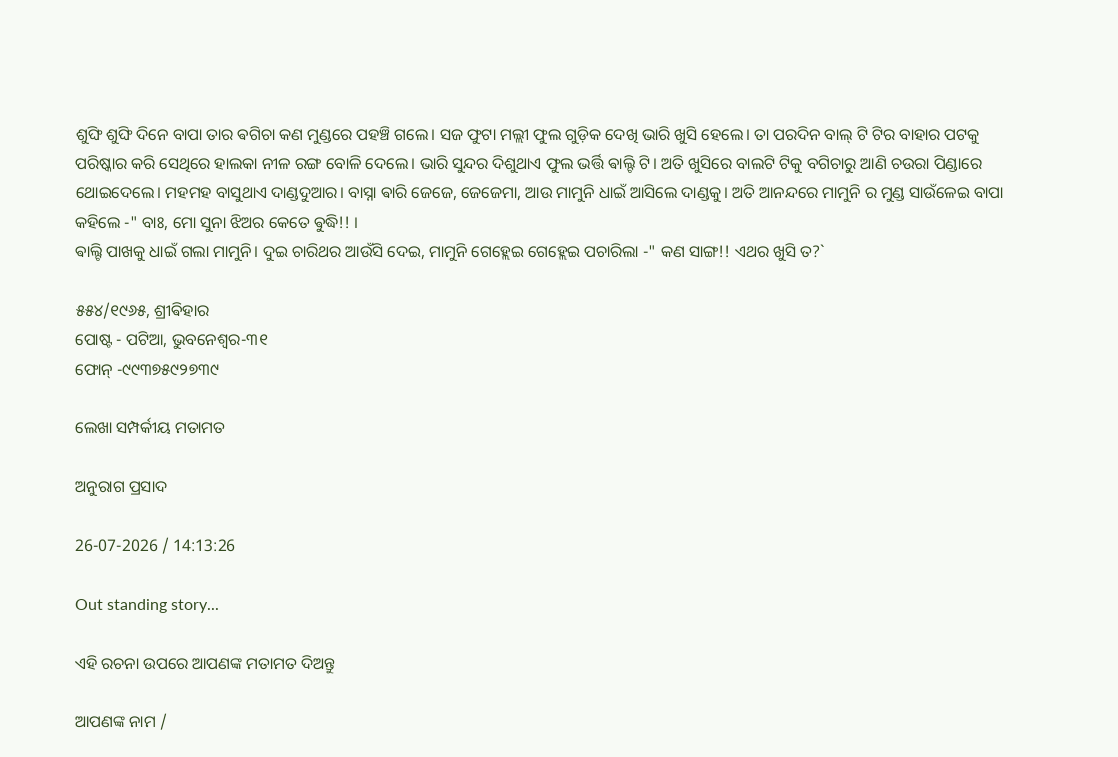ଶୁଙ୍ଘି ଶୁଙ୍ଘି ଦିନେ ବାପା ତାର ଵଗିଚା କଣ ମୁଣ୍ଡରେ ପହଞ୍ଚି ଗଲେ। ସଜ ଫୁଟା ମଲ୍ଲୀ ଫୁଲ ଗୁଡ଼ିକ ଦେଖି ଭାରି ଖୁସି ହେଲେ। ତା ପରଦିନ ବାଲ୍ ଟି ଟିର ବାହାର ପଟକୁ ପରିଷ୍କାର କରି ସେଥିରେ ହାଲକା ନୀଳ ରଙ୍ଗ ବୋଳି ଦେଲେ। ଭାରି ସୁନ୍ଦର ଦିଶୁଥାଏ ଫୁଲ ଭର୍ତ୍ତି ଵାଲ୍ଟି ଟି। ଅତି ଖୁସିରେ ବାଲଟି ଟିକୁ ବଗିଚାରୁ ଆଣି ଚଉରା ପିଣ୍ଡାରେ ଥୋଇଦେଲେ। ମହମହ ବାସୁଥାଏ ଦାଣ୍ଡଦୁଆର। ବାସ୍ନା ଵାରି ଜେଜେ, ଜେଜେମା, ଆଉ ମାମୁନି ଧାଇଁ ଆସିଲେ ଦାଣ୍ଡକୁ। ଅତି ଆନନ୍ଦରେ ମାମୁନି ର ମୁଣ୍ଡ ସାଉଁଳେଇ ବାପା କହିଲେ -" ବାଃ, ମୋ ସୁନା ଝିଅର କେତେ ଵୁଦ୍ଧି!! ।
ଵାଲ୍ଟି ପାଖକୁ ଧାଇଁ ଗଲା ମାମୁନି। ଦୁଇ ଚାରିଥର ଆଉଁସି ଦେଇ, ମାମୁନି ଗେହ୍ଲେଇ ଗେହ୍ଲେଇ ପଚାରିଲା -" କଣ ସାଙ୍ଗ!! ଏଥର ଖୁସି ତ?`

୫୫୪/୧୯୬୫, ଶ୍ରୀଵିହାର
ପୋଷ୍ଟ - ପଟିଆ, ଭୁବନେଶ୍ଵର-୩୧
ଫୋନ୍ -୯୯୩୭୫୯୨୭୩୯

ଲେଖା ସମ୍ପର୍କୀୟ ମତାମତ

ଅନୁରାଗ ପ୍ରସାଦ

26-07-2026 / 14:13:26

Out standing story...

ଏହି ରଚନା ଉପରେ ଆପଣଙ୍କ ମତାମତ ଦିଅନ୍ତୁ

ଆପଣଙ୍କ ନାମ /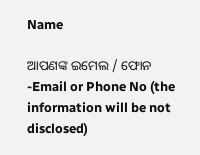Name

ଆପଣଙ୍କ ଇମେଲ / ଫୋନ -Email or Phone No (the information will be not disclosed)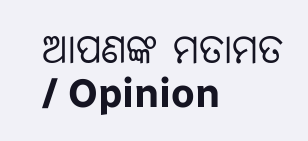ଆପଣଙ୍କ ମତାମତ / Opinion